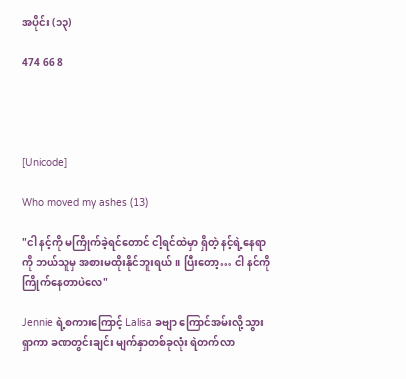အပိုင်း (၁၃)

474 66 8




[Unicode]

Who moved my ashes (13)

"ငါ နင့်ကို မကြိုက်ခဲ့ရင်တောင် ငါ့ရင်ထဲမှာ ရှိတဲ့ နင့်ရဲ့နေရာကို ဘယ်သူမှ အစားမထိုးနိုင်ဘူးရယ်။ ပြီးတော့… ငါ နင်ကို ကြိုက်နေတာပဲလေ"

Jennie ရဲ့စကားကြောင့် Lalisa ခဗျာ ကြောင်အမ်းလို့ သွားရှာကာ ခဏတွင်းချင်း မျက်နှာတစ်ခုလုံး ရဲတက်လာ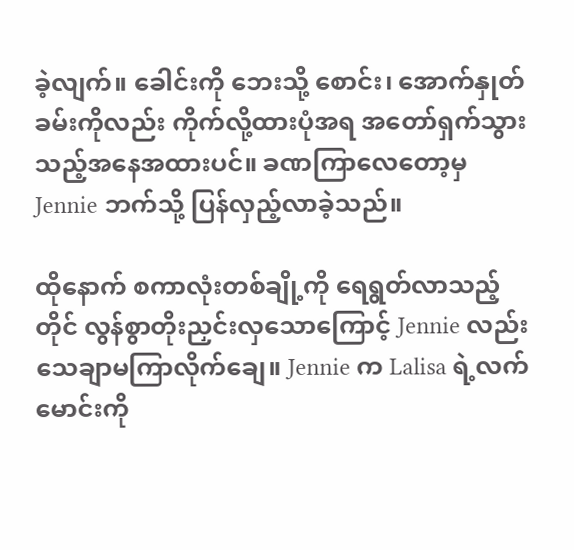ခဲ့လျက်။ ခေါင်းကို ဘေးသို့ စောင်း၊ အောက်နှုတ်ခမ်းကိုလည်း ကိုက်လို့ထားပုံအရ အတော်ရှက်သွားသည့်အနေအထားပင်။ ခဏကြာလေတော့မှ Jennie ဘက်သို့ ပြန်လှည့်လာခဲ့သည်။

ထိုနောက် စကာလုံးတစ်ချို့ကို ရေရွတ်လာသည့်တိုင် လွန်စွာတိုးညှင်းလှသောကြောင့် Jennie လည်း သေချာမကြာလိုက်ချေ။ Jennie က Lalisa ရဲ့လက်မောင်းကို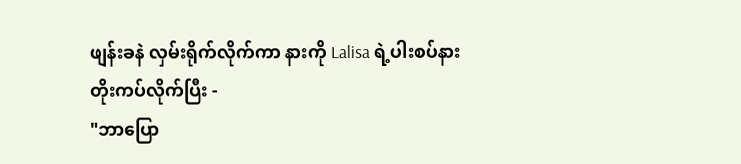ဖျန်းခနဲ လှမ်းရိုက်လိုက်ကာ နားကို Lalisa ရဲ့ပါးစပ်နားတိုးကပ်လိုက်ပြီး -
"ဘာပြော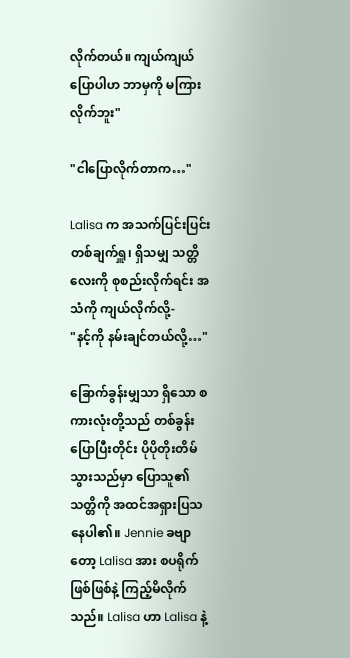လိုက်တယ်။ ကျယ်ကျယ်ပြောပါဟ ဘာမှကို မကြားလိုက်ဘူး"

"ငါပြောလိုက်တာက…"

Lalisa က အသက်ပြင်းပြင်း တစ်ချက်ရှူ၊ ရှိသမျှ သတ္တိလေးကို စုစည်းလိုက်ရင်း အသံကို ကျယ်လိုက်လို့-
"နင့်ကို နမ်းချင်တယ်လို့…"

ခြောက်ခွန်းမျှသာ ရှိသော စကားလုံးတို့သည် တစ်ခွန်းပြောပြီးတိုင်း ပိုပိုတိုးတိမ်သွားသည်မှာ ပြောသူ၏ သတ္တိကို အထင်အရှားပြသနေပါ၏။ Jennie ခဗျာတော့ Lalisa အား စပရိုက်ဖြစ်ဖြစ်နဲ့ ကြည့်မိလိုက်သည်။ Lalisa ဟာ Lalisa နဲ့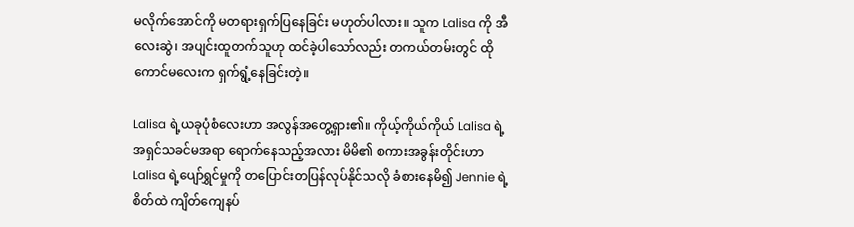မလိုက်အောင်ကို မတရားရှက်ပြနေခြင်း မဟုတ်ပါလား။ သူက Lalisa ကို အီလေးဆွဲ၊ အပျင်းထူတက်သူဟု ထင်ခဲ့ပါသော်လည်း တကယ်တမ်းတွင် ထိုကောင်မလေးက ရှက်ရွံ့နေခြင်းတဲ့။

Lalisa ရဲ့ယခုပုံစံလေးဟာ အလွန်အတွေ့ရှား၏။ ကိုယ့်ကိုယ်ကိုယ် Lalisa ရဲ့အရှင်သခင်မအရာ ရောက်နေသည့်အလား မိမိ၏ စကားအခွန်းတိုင်းဟာ Lalisa ရဲ့‌ပျော်ရွှင်မှုကို တပြောင်းတပြန်လုပ်နိုင်သလို ခံစားနေမိ၍ Jennie ရဲ့စိတ်ထဲ ကျိတ်ကျေနပ်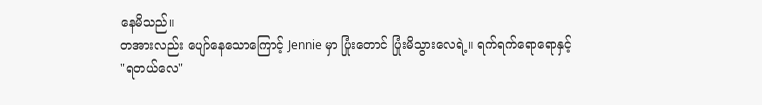နေမိသည်။
တအားလည်း ပျော်နေသောကြောင့် Jennie မှာ ပြုံးတောင် ပြုံးမိသွားလေရဲ့။ ရက်ရက်ရောရောနှင့်
"ရတယ်လေ"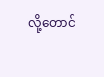လို့တောင်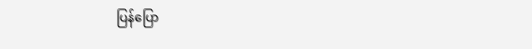ပြန်ပြော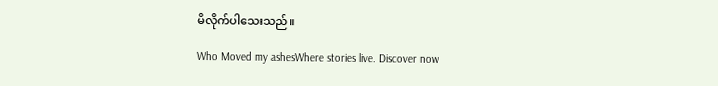မိလိုက်ပါသေးသည်။

Who Moved my ashesWhere stories live. Discover now